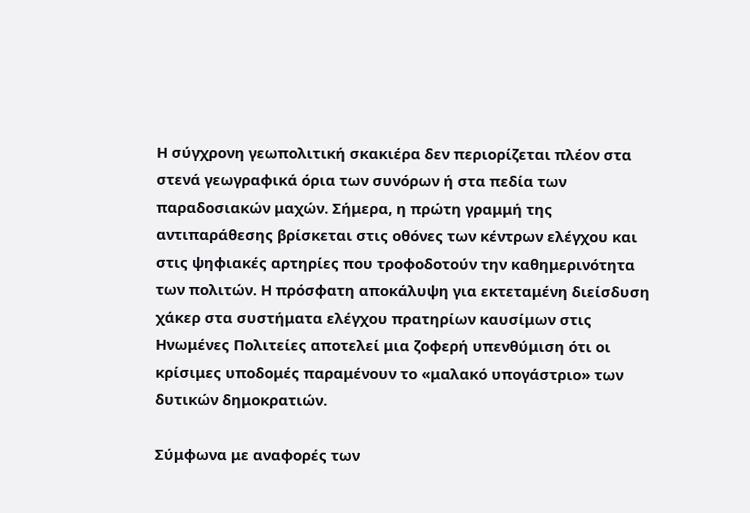Η σύγχρονη γεωπολιτική σκακιέρα δεν περιορίζεται πλέον στα στενά γεωγραφικά όρια των συνόρων ή στα πεδία των παραδοσιακών μαχών. Σήμερα, η πρώτη γραμμή της αντιπαράθεσης βρίσκεται στις οθόνες των κέντρων ελέγχου και στις ψηφιακές αρτηρίες που τροφοδοτούν την καθημερινότητα των πολιτών. Η πρόσφατη αποκάλυψη για εκτεταμένη διείσδυση χάκερ στα συστήματα ελέγχου πρατηρίων καυσίμων στις Ηνωμένες Πολιτείες αποτελεί μια ζοφερή υπενθύμιση ότι οι κρίσιμες υποδομές παραμένουν το «μαλακό υπογάστριο» των δυτικών δημοκρατιών.

Σύμφωνα με αναφορές των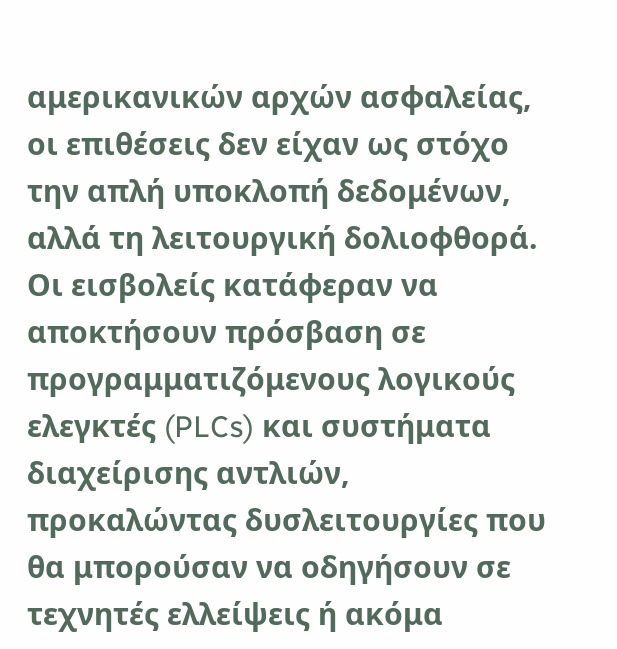αμερικανικών αρχών ασφαλείας, οι επιθέσεις δεν είχαν ως στόχο την απλή υποκλοπή δεδομένων, αλλά τη λειτουργική δολιοφθορά. Οι εισβολείς κατάφεραν να αποκτήσουν πρόσβαση σε προγραμματιζόμενους λογικούς ελεγκτές (PLCs) και συστήματα διαχείρισης αντλιών, προκαλώντας δυσλειτουργίες που θα μπορούσαν να οδηγήσουν σε τεχνητές ελλείψεις ή ακόμα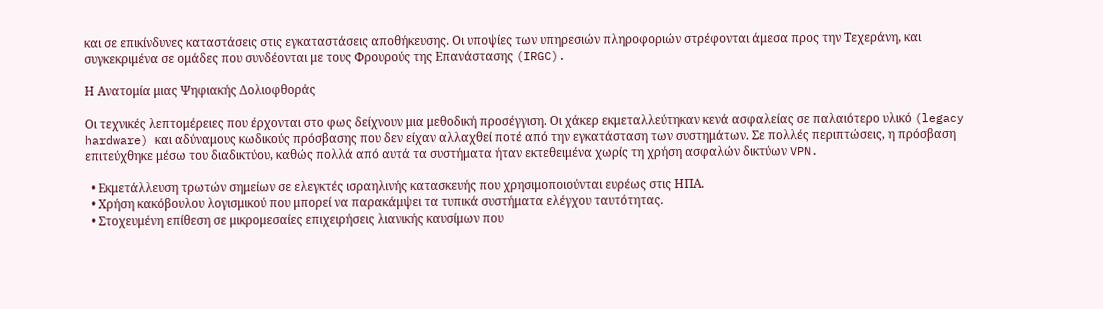και σε επικίνδυνες καταστάσεις στις εγκαταστάσεις αποθήκευσης. Οι υποψίες των υπηρεσιών πληροφοριών στρέφονται άμεσα προς την Τεχεράνη, και συγκεκριμένα σε ομάδες που συνδέονται με τους Φρουρούς της Επανάστασης (IRGC).

Η Ανατομία μιας Ψηφιακής Δολιοφθοράς

Οι τεχνικές λεπτομέρειες που έρχονται στο φως δείχνουν μια μεθοδική προσέγγιση. Οι χάκερ εκμεταλλεύτηκαν κενά ασφαλείας σε παλαιότερο υλικό (legacy hardware) και αδύναμους κωδικούς πρόσβασης που δεν είχαν αλλαχθεί ποτέ από την εγκατάσταση των συστημάτων. Σε πολλές περιπτώσεις, η πρόσβαση επιτεύχθηκε μέσω του διαδικτύου, καθώς πολλά από αυτά τα συστήματα ήταν εκτεθειμένα χωρίς τη χρήση ασφαλών δικτύων VPN.

  • Εκμετάλλευση τρωτών σημείων σε ελεγκτές ισραηλινής κατασκευής που χρησιμοποιούνται ευρέως στις ΗΠΑ.
  • Χρήση κακόβουλου λογισμικού που μπορεί να παρακάμψει τα τυπικά συστήματα ελέγχου ταυτότητας.
  • Στοχευμένη επίθεση σε μικρομεσαίες επιχειρήσεις λιανικής καυσίμων που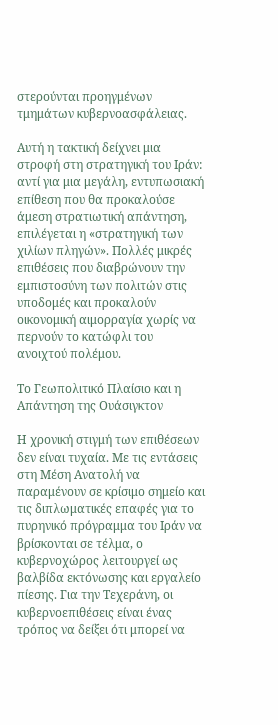στερούνται προηγμένων τμημάτων κυβερνοασφάλειας.

Αυτή η τακτική δείχνει μια στροφή στη στρατηγική του Ιράν: αντί για μια μεγάλη, εντυπωσιακή επίθεση που θα προκαλούσε άμεση στρατιωτική απάντηση, επιλέγεται η «στρατηγική των χιλίων πληγών». Πολλές μικρές επιθέσεις που διαβρώνουν την εμπιστοσύνη των πολιτών στις υποδομές και προκαλούν οικονομική αιμορραγία χωρίς να περνούν το κατώφλι του ανοιχτού πολέμου.

Το Γεωπολιτικό Πλαίσιο και η Απάντηση της Ουάσιγκτον

Η χρονική στιγμή των επιθέσεων δεν είναι τυχαία. Με τις εντάσεις στη Μέση Ανατολή να παραμένουν σε κρίσιμο σημείο και τις διπλωματικές επαφές για το πυρηνικό πρόγραμμα του Ιράν να βρίσκονται σε τέλμα, ο κυβερνοχώρος λειτουργεί ως βαλβίδα εκτόνωσης και εργαλείο πίεσης. Για την Τεχεράνη, οι κυβερνοεπιθέσεις είναι ένας τρόπος να δείξει ότι μπορεί να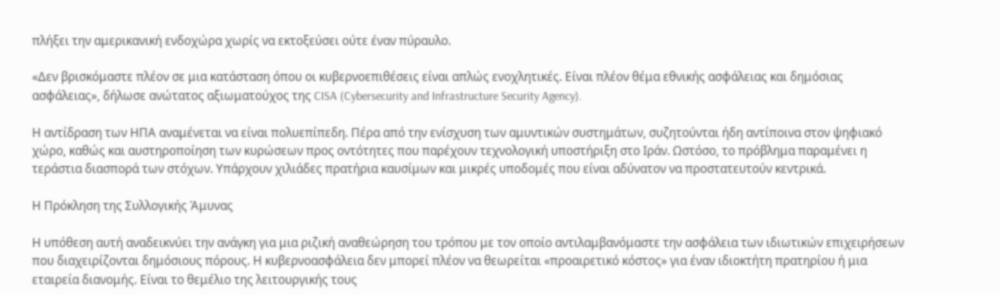πλήξει την αμερικανική ενδοχώρα χωρίς να εκτοξεύσει ούτε έναν πύραυλο.

«Δεν βρισκόμαστε πλέον σε μια κατάσταση όπου οι κυβερνοεπιθέσεις είναι απλώς ενοχλητικές. Είναι πλέον θέμα εθνικής ασφάλειας και δημόσιας ασφάλειας», δήλωσε ανώτατος αξιωματούχος της CISA (Cybersecurity and Infrastructure Security Agency).

Η αντίδραση των ΗΠΑ αναμένεται να είναι πολυεπίπεδη. Πέρα από την ενίσχυση των αμυντικών συστημάτων, συζητούνται ήδη αντίποινα στον ψηφιακό χώρο, καθώς και αυστηροποίηση των κυρώσεων προς οντότητες που παρέχουν τεχνολογική υποστήριξη στο Ιράν. Ωστόσο, το πρόβλημα παραμένει η τεράστια διασπορά των στόχων. Υπάρχουν χιλιάδες πρατήρια καυσίμων και μικρές υποδομές που είναι αδύνατον να προστατευτούν κεντρικά.

Η Πρόκληση της Συλλογικής Άμυνας

Η υπόθεση αυτή αναδεικνύει την ανάγκη για μια ριζική αναθεώρηση του τρόπου με τον οποίο αντιλαμβανόμαστε την ασφάλεια των ιδιωτικών επιχειρήσεων που διαχειρίζονται δημόσιους πόρους. Η κυβερνοασφάλεια δεν μπορεί πλέον να θεωρείται «προαιρετικό κόστος» για έναν ιδιοκτήτη πρατηρίου ή μια εταιρεία διανομής. Είναι το θεμέλιο της λειτουργικής τους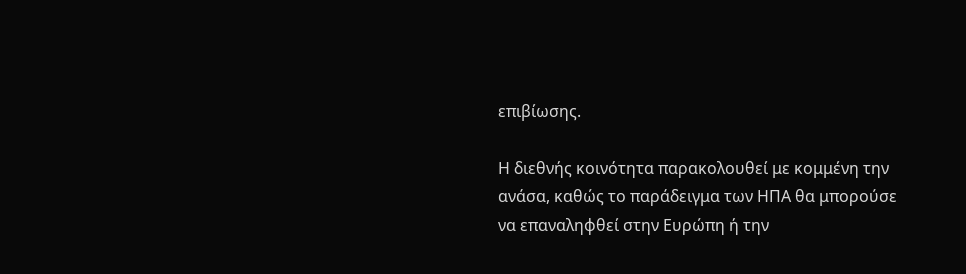επιβίωσης.

Η διεθνής κοινότητα παρακολουθεί με κομμένη την ανάσα, καθώς το παράδειγμα των ΗΠΑ θα μπορούσε να επαναληφθεί στην Ευρώπη ή την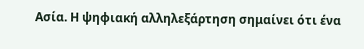Ασία. Η ψηφιακή αλληλεξάρτηση σημαίνει ότι ένα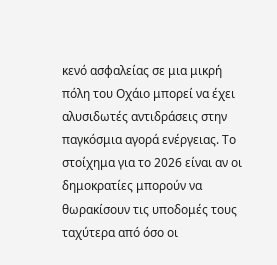κενό ασφαλείας σε μια μικρή πόλη του Οχάιο μπορεί να έχει αλυσιδωτές αντιδράσεις στην παγκόσμια αγορά ενέργειας. Το στοίχημα για το 2026 είναι αν οι δημοκρατίες μπορούν να θωρακίσουν τις υποδομές τους ταχύτερα από όσο οι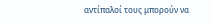αντίπαλοί τους μπορούν να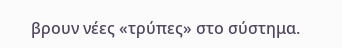βρουν νέες «τρύπες» στο σύστημα.